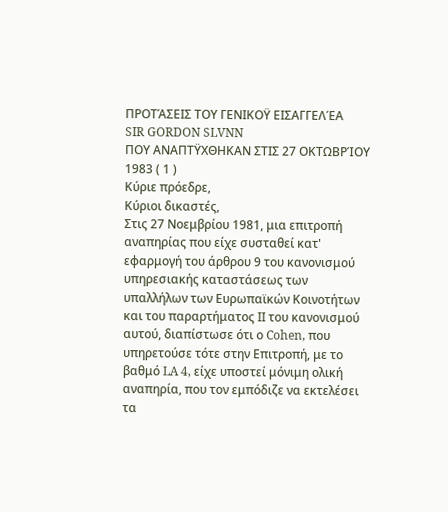ΠΡΟΤΆΣΕΙΣ ΤΟΥ ΓΕΝΙΚΟΫ ΕΙΣΑΓΓΕΛΈΑ
SIR GORDON SLVNN
ΠΟΥ ΑΝΑΠΤΫΧΘΗΚΑΝ ΣΤΙΣ 27 ΟΚΤΩΒΡΊΟΥ 1983 ( 1 )
Κύριε πρόεδρε,
Κύριοι δικαστές,
Στις 27 Νοεμβρίου 1981, μια επιτροπή αναπηρίας που είχε συσταθεί κατ' εφαρμογή του άρθρου 9 του κανονισμού υπηρεσιακής καταστάσεως των υπαλλήλων των Ευρωπαϊκών Κοινοτήτων και του παραρτήματος II του κανονισμού αυτού, διαπίστωσε ότι ο Cohen, που υπηρετούσε τότε στην Επιτροπή, με το βαθμό LA 4, είχε υποστεί μόνιμη ολική αναπηρία, που τον εμπόδιζε να εκτελέσει τα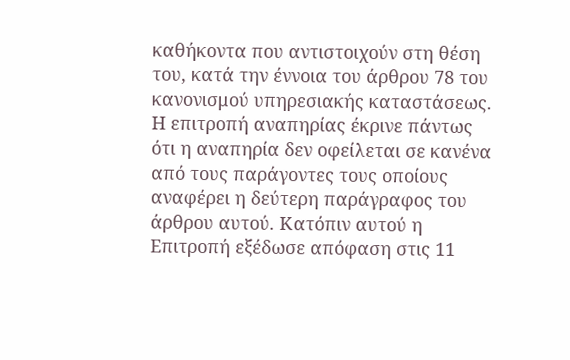καθήκοντα που αντιστοιχούν στη θέση του, κατά την έννοια του άρθρου 78 του κανονισμού υπηρεσιακής καταστάσεως. Η επιτροπή αναπηρίας έκρινε πάντως ότι η αναπηρία δεν οφείλεται σε κανένα από τους παράγοντες τους οποίους αναφέρει η δεύτερη παράγραφος του άρθρου αυτού. Κατόπιν αυτού η Επιτροπή εξέδωσε απόφαση στις 11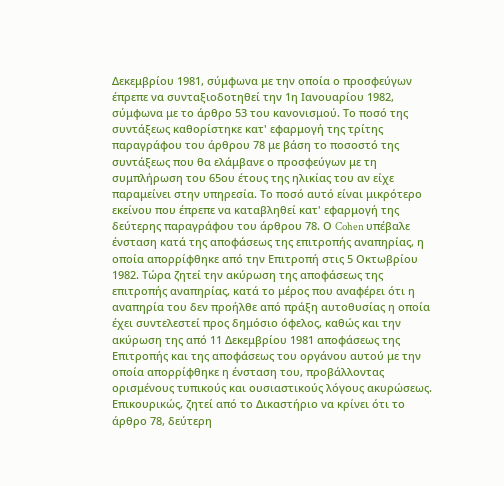Δεκεμβρίου 1981, σύμφωνα με την οποία ο προσφεύγων έπρεπε να συνταξιοδοτηθεί την 1η Ιανουαρίου 1982, σύμφωνα με το άρθρο 53 του κανονισμού. Το ποσό της συντάξεως καθορίστηκε κατ' εφαρμογή της τρίτης παραγράφου του άρθρου 78 με βάση το ποσοστό της συντάξεως που θα ελάμβανε ο προσφεύγων με τη συμπλήρωση του 65ου έτους της ηλικίας του αν είχε παραμείνει στην υπηρεσία. Το ποσό αυτό είναι μικρότερο εκείνου που έπρεπε να καταβληθεί κατ' εφαρμογή της δεύτερης παραγράφου του άρθρου 78. Ο Cohen υπέβαλε ένσταση κατά της αποφάσεως της επιτροπής αναπηρίας, η οποία απορρίφθηκε από την Επιτροπή στις 5 Οκτωβρίου 1982. Τώρα ζητεί την ακύρωση της αποφάσεως της επιτροπής αναπηρίας, κατά το μέρος που αναφέρει ότι η αναπηρία του δεν προήλθε από πράξη αυτοθυσίας η οποία έχει συντελεστεί προς δημόσιο όφελος, καθώς και την ακύρωση της από 11 Δεκεμβρίου 1981 αποφάσεως της Επιτροπής και της αποφάσεως του οργάνου αυτού με την οποία απορρίφθηκε η ένσταση του, προβάλλοντας ορισμένους τυπικούς και ουσιαστικούς λόγους ακυρώσεως. Επικουρικώς, ζητεί από το Δικαστήριο να κρίνει ότι το άρθρο 78, δεύτερη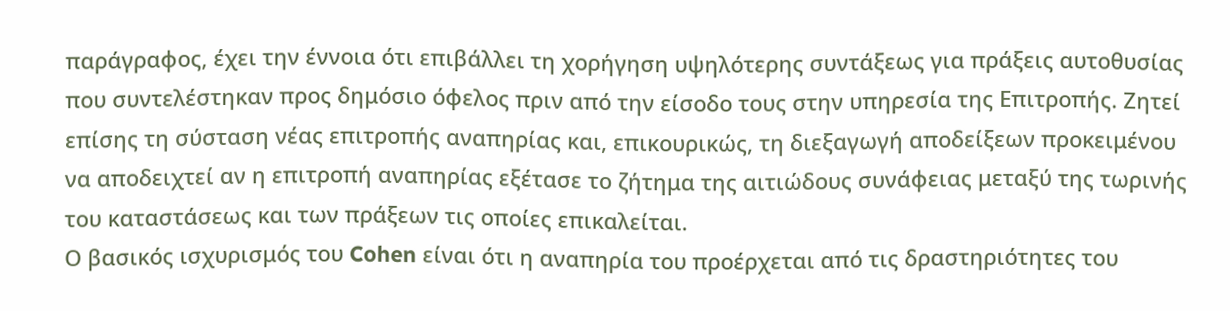παράγραφος, έχει την έννοια ότι επιβάλλει τη χορήγηση υψηλότερης συντάξεως για πράξεις αυτοθυσίας που συντελέστηκαν προς δημόσιο όφελος πριν από την είσοδο τους στην υπηρεσία της Επιτροπής. Ζητεί επίσης τη σύσταση νέας επιτροπής αναπηρίας και, επικουρικώς, τη διεξαγωγή αποδείξεων προκειμένου να αποδειχτεί αν η επιτροπή αναπηρίας εξέτασε το ζήτημα της αιτιώδους συνάφειας μεταξύ της τωρινής του καταστάσεως και των πράξεων τις οποίες επικαλείται.
Ο βασικός ισχυρισμός του Cohen είναι ότι η αναπηρία του προέρχεται από τις δραστηριότητες του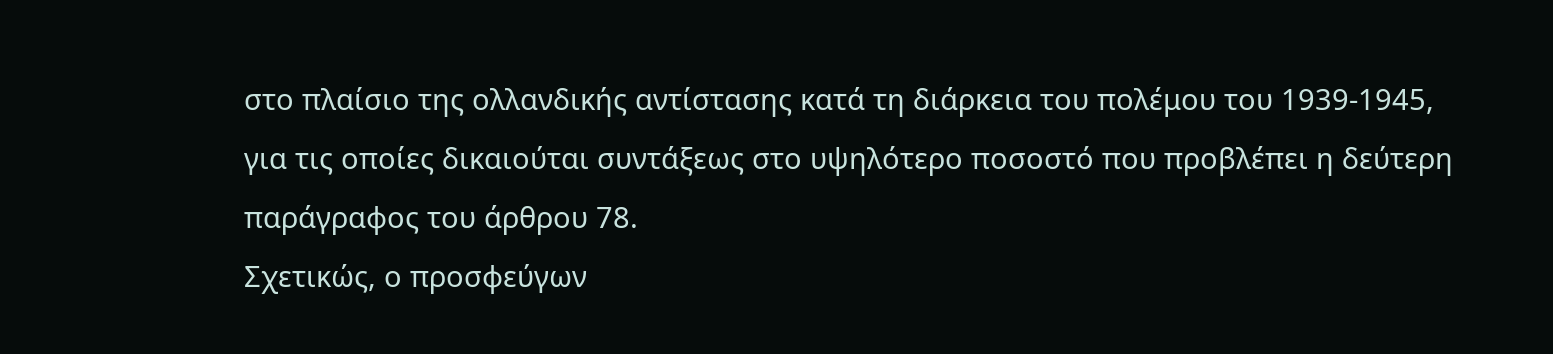στο πλαίσιο της ολλανδικής αντίστασης κατά τη διάρκεια του πολέμου του 1939-1945, για τις οποίες δικαιούται συντάξεως στο υψηλότερο ποσοστό που προβλέπει η δεύτερη παράγραφος του άρθρου 78.
Σχετικώς, ο προσφεύγων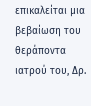επικαλείται μια βεβαίωση του θεράποντα ιατρού του, Δρ.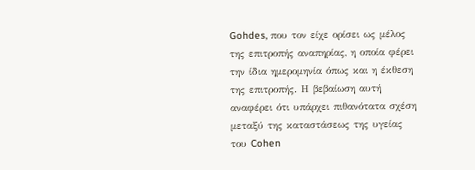Gohdes, που τον είχε ορίσει ως μέλος της επιτροπής αναπηρίας, η οποία φέρει την ίδια ημερομηνία όπως και η έκθεση της επιτροπής. Η βεβαίωση αυτή αναφέρει ότι υπάρχει πιθανότατα σχέση μεταξύ της καταστάσεως της υγείας του Cohen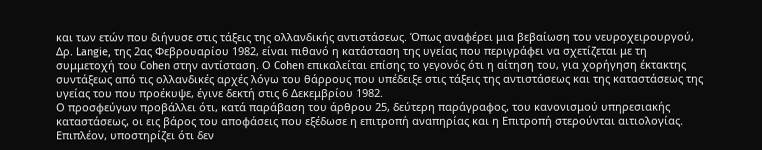και των ετών που διήνυσε στις τάξεις της ολλανδικής αντιστάσεως. Όπως αναφέρει μια βεβαίωση του νευροχειρουργού, Δρ. Langie, της 2ας Φεβρουαρίου 1982, είναι πιθανό η κατάσταση της υγείας που περιγράφει να σχετίζεται με τη συμμετοχή του Cohen στην αντίσταση. Ο Cohen επικαλείται επίσης το γεγονός ότι η αίτηση του, για χορήγηση έκτακτης συντάξεως από τις ολλανδικές αρχές λόγω του θάρρους που υπέδειξε στις τάξεις της αντιστάσεως και της καταστάσεως της υγείας του που προέκυψε, έγινε δεκτή στις 6 Δεκεμβρίου 1982.
Ο προσφεύγων προβάλλει ότι, κατά παράβαση του άρθρου 25, δεύτερη παράγραφος, του κανονισμού υπηρεσιακής καταστάσεως, οι εις βάρος του αποφάσεις που εξέδωσε η επιτροπή αναπηρίας και η Επιτροπή στερούνται αιτιολογίας. Επιπλέον, υποστηρίζει ότι δεν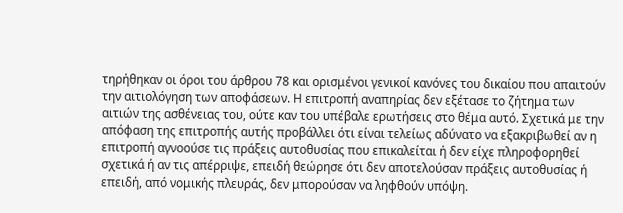τηρήθηκαν οι όροι του άρθρου 78 και ορισμένοι γενικοί κανόνες του δικαίου που απαιτούν την αιτιολόγηση των αποφάσεων. Η επιτροπή αναπηρίας δεν εξέτασε το ζήτημα των αιτιών της ασθένειας του, ούτε καν του υπέβαλε ερωτήσεις στο θέμα αυτό. Σχετικά με την απόφαση της επιτροπής αυτής προβάλλει ότι είναι τελείως αδύνατο να εξακριβωθεί αν η επιτροπή αγνοούσε τις πράξεις αυτοθυσίας που επικαλείται ή δεν είχε πληροφορηθεί σχετικά ή αν τις απέρριψε, επειδή θεώρησε ότι δεν αποτελούσαν πράξεις αυτοθυσίας ή επειδή, από νομικής πλευράς, δεν μπορούσαν να ληφθούν υπόψη.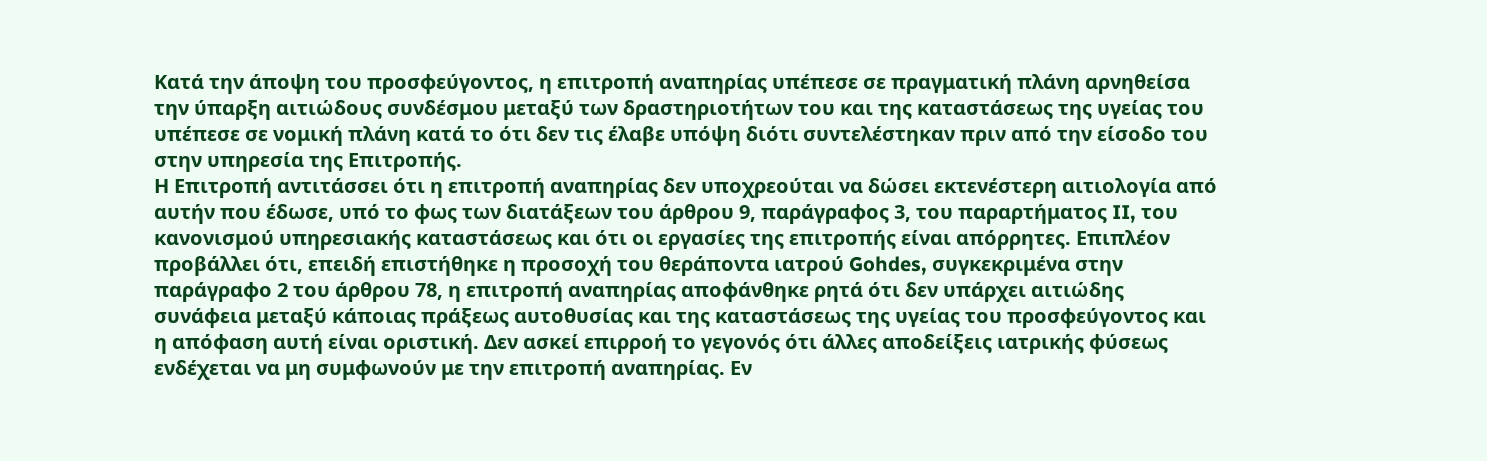Κατά την άποψη του προσφεύγοντος, η επιτροπή αναπηρίας υπέπεσε σε πραγματική πλάνη αρνηθείσα την ύπαρξη αιτιώδους συνδέσμου μεταξύ των δραστηριοτήτων του και της καταστάσεως της υγείας του υπέπεσε σε νομική πλάνη κατά το ότι δεν τις έλαβε υπόψη διότι συντελέστηκαν πριν από την είσοδο του στην υπηρεσία της Επιτροπής.
Η Επιτροπή αντιτάσσει ότι η επιτροπή αναπηρίας δεν υποχρεούται να δώσει εκτενέστερη αιτιολογία από αυτήν που έδωσε, υπό το φως των διατάξεων του άρθρου 9, παράγραφος 3, του παραρτήματος II, του κανονισμού υπηρεσιακής καταστάσεως και ότι οι εργασίες της επιτροπής είναι απόρρητες. Επιπλέον προβάλλει ότι, επειδή επιστήθηκε η προσοχή του θεράποντα ιατρού Gohdes, συγκεκριμένα στην παράγραφο 2 του άρθρου 78, η επιτροπή αναπηρίας αποφάνθηκε ρητά ότι δεν υπάρχει αιτιώδης συνάφεια μεταξύ κάποιας πράξεως αυτοθυσίας και της καταστάσεως της υγείας του προσφεύγοντος και η απόφαση αυτή είναι οριστική. Δεν ασκεί επιρροή το γεγονός ότι άλλες αποδείξεις ιατρικής φύσεως ενδέχεται να μη συμφωνούν με την επιτροπή αναπηρίας. Εν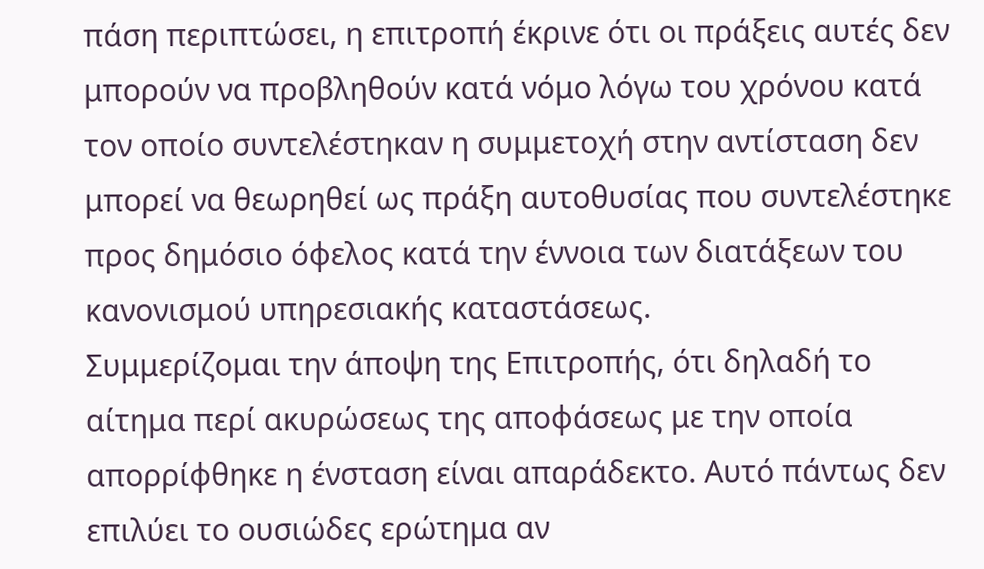πάση περιπτώσει, η επιτροπή έκρινε ότι οι πράξεις αυτές δεν μπορούν να προβληθούν κατά νόμο λόγω του χρόνου κατά τον οποίο συντελέστηκαν η συμμετοχή στην αντίσταση δεν μπορεί να θεωρηθεί ως πράξη αυτοθυσίας που συντελέστηκε προς δημόσιο όφελος κατά την έννοια των διατάξεων του κανονισμού υπηρεσιακής καταστάσεως.
Συμμερίζομαι την άποψη της Επιτροπής, ότι δηλαδή το αίτημα περί ακυρώσεως της αποφάσεως με την οποία απορρίφθηκε η ένσταση είναι απαράδεκτο. Αυτό πάντως δεν επιλύει το ουσιώδες ερώτημα αν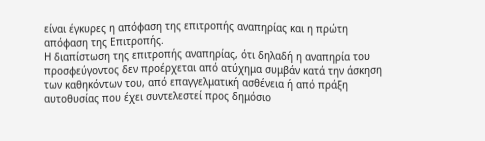είναι έγκυρες η απόφαση της επιτροπής αναπηρίας και η πρώτη απόφαση της Επιτροπής.
Η διαπίστωση της επιτροπής αναπηρίας, ότι δηλαδή η αναπηρία του προσφεύγοντος δεν προέρχεται από ατύχημα συμβάν κατά την άσκηση των καθηκόντων του, από επαγγελματική ασθένεια ή από πράξη αυτοθυσίας που έχει συντελεστεί προς δημόσιο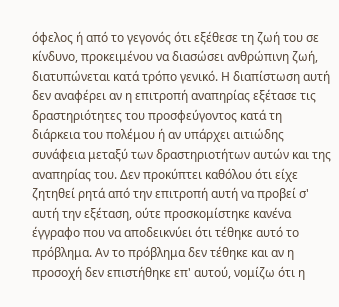όφελος ή από το γεγονός ότι εξέθεσε τη ζωή του σε κίνδυνο, προκειμένου να διασώσει ανθρώπινη ζωή, διατυπώνεται κατά τρόπο γενικό. Η διαπίστωση αυτή δεν αναφέρει αν η επιτροπή αναπηρίας εξέτασε τις δραστηριότητες του προσφεύγοντος κατά τη διάρκεια του πολέμου ή αν υπάρχει αιτιώδης συνάφεια μεταξύ των δραστηριοτήτων αυτών και της αναπηρίας του. Δεν προκύπτει καθόλου ότι είχε ζητηθεί ρητά από την επιτροπή αυτή να προβεί σ' αυτή την εξέταση, ούτε προσκομίστηκε κανένα έγγραφο που να αποδεικνύει ότι τέθηκε αυτό το πρόβλημα. Αν το πρόβλημα δεν τέθηκε και αν η προσοχή δεν επιστήθηκε επ' αυτού, νομίζω ότι η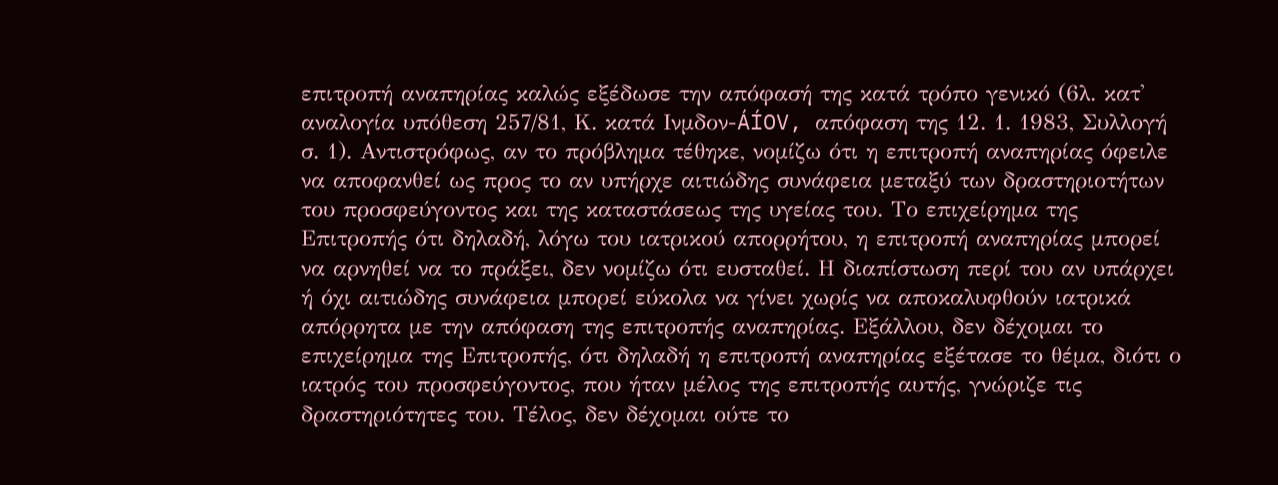επιτροπή αναπηρίας καλώς εξέδωσε την απόφασή της κατά τρόπο γενικό (6λ. κατ' αναλογία υπόθεση 257/81, Κ. κατά Ινμδον-ÁÍOV, απόφαση της 12. 1. 1983, Συλλογή σ. 1). Αντιστρόφως, αν το πρόβλημα τέθηκε, νομίζω ότι η επιτροπή αναπηρίας όφειλε να αποφανθεί ως προς το αν υπήρχε αιτιώδης συνάφεια μεταξύ των δραστηριοτήτων του προσφεύγοντος και της καταστάσεως της υγείας του. Το επιχείρημα της Επιτροπής ότι δηλαδή, λόγω του ιατρικού απορρήτου, η επιτροπή αναπηρίας μπορεί να αρνηθεί να το πράξει, δεν νομίζω ότι ευσταθεί. Η διαπίστωση περί του αν υπάρχει ή όχι αιτιώδης συνάφεια μπορεί εύκολα να γίνει χωρίς να αποκαλυφθούν ιατρικά απόρρητα με την απόφαση της επιτροπής αναπηρίας. Εξάλλου, δεν δέχομαι το επιχείρημα της Επιτροπής, ότι δηλαδή η επιτροπή αναπηρίας εξέτασε το θέμα, διότι ο ιατρός του προσφεύγοντος, που ήταν μέλος της επιτροπής αυτής, γνώριζε τις δραστηριότητες του. Τέλος, δεν δέχομαι ούτε το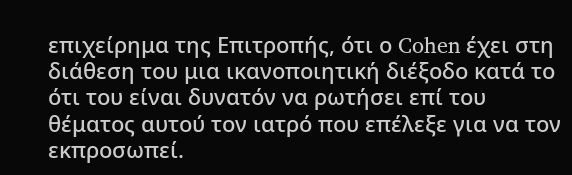επιχείρημα της Επιτροπής, ότι ο Cohen έχει στη διάθεση του μια ικανοποιητική διέξοδο κατά το ότι του είναι δυνατόν να ρωτήσει επί του θέματος αυτού τον ιατρό που επέλεξε για να τον εκπροσωπεί.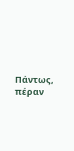Πάντως, πέραν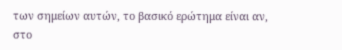των σημείων αυτών, το βασικό ερώτημα είναι αν, στο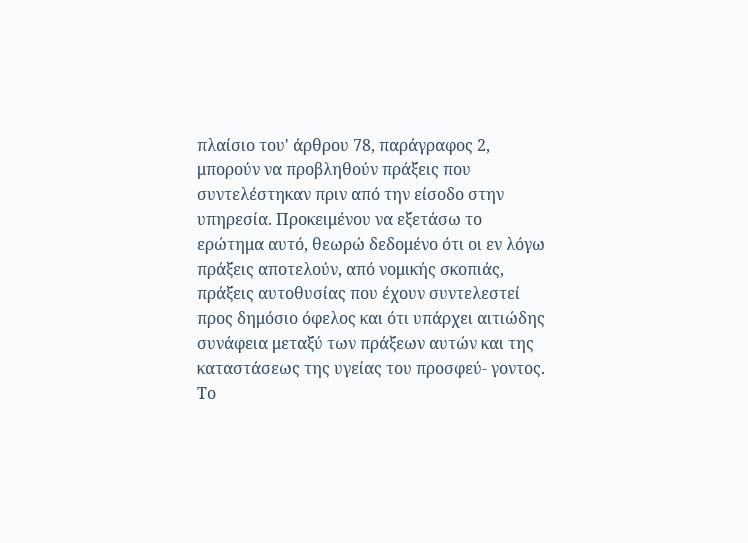πλαίσιο του' άρθρου 78, παράγραφος 2, μπορούν να προβληθούν πράξεις που συντελέστηκαν πριν από την είσοδο στην υπηρεσία. Προκειμένου να εξετάσω το ερώτημα αυτό, θεωρώ δεδομένο ότι οι εν λόγω πράξεις αποτελούν, από νομικής σκοπιάς, πράξεις αυτοθυσίας που έχουν συντελεστεί προς δημόσιο όφελος και ότι υπάρχει αιτιώδης συνάφεια μεταξύ των πράξεων αυτών και της καταστάσεως της υγείας του προσφεύ- γοντος.
Το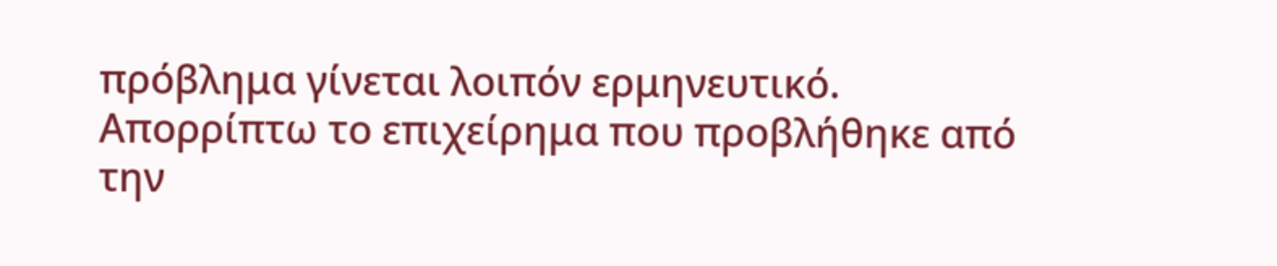πρόβλημα γίνεται λοιπόν ερμηνευτικό. Απορρίπτω το επιχείρημα που προβλήθηκε από την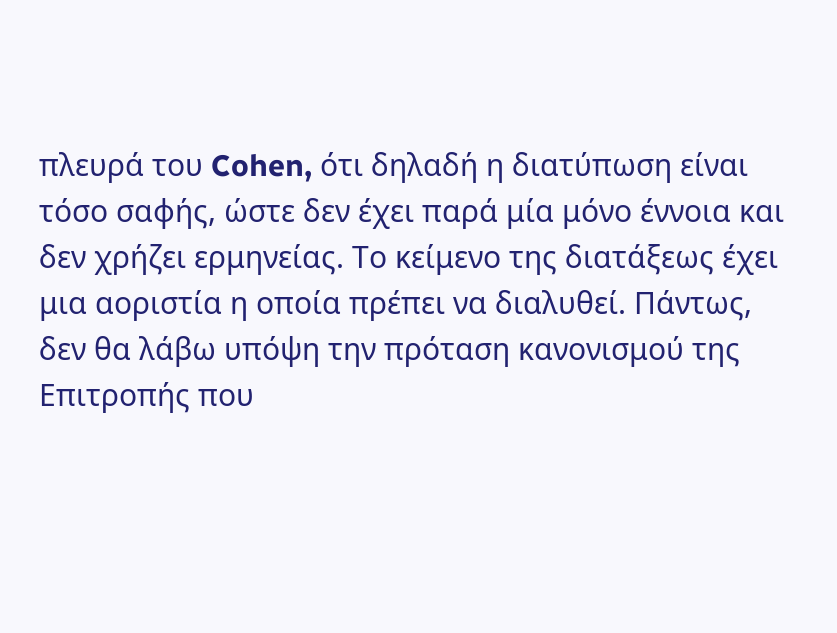πλευρά του Cohen, ότι δηλαδή η διατύπωση είναι τόσο σαφής, ώστε δεν έχει παρά μία μόνο έννοια και δεν χρήζει ερμηνείας. Το κείμενο της διατάξεως έχει μια αοριστία η οποία πρέπει να διαλυθεί. Πάντως, δεν θα λάβω υπόψη την πρόταση κανονισμού της Επιτροπής που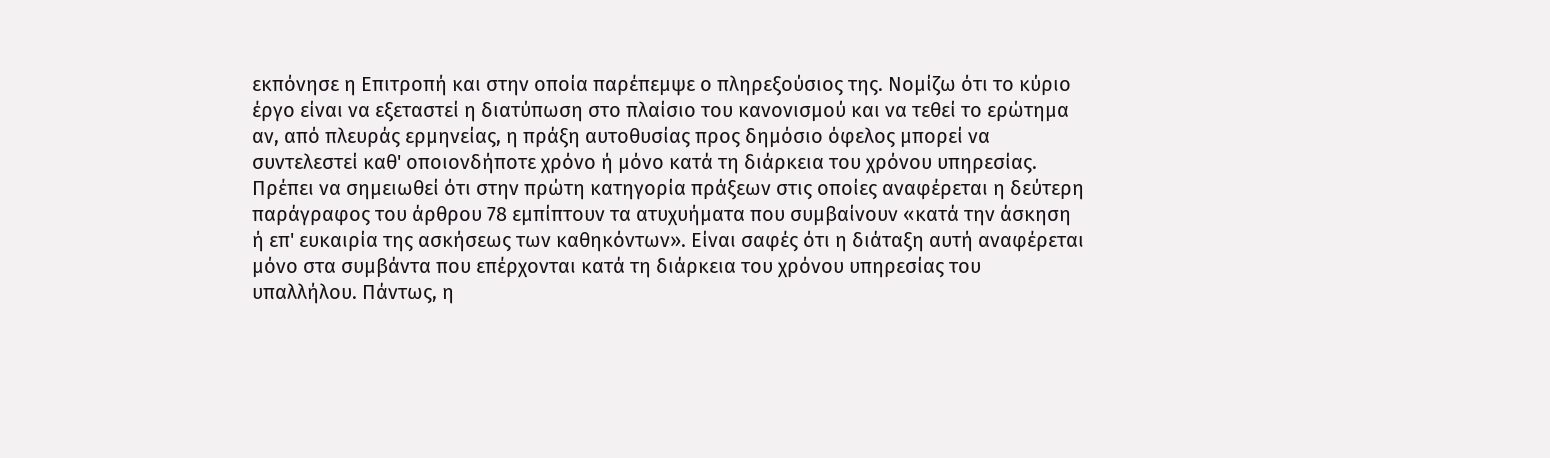εκπόνησε η Επιτροπή και στην οποία παρέπεμψε ο πληρεξούσιος της. Νομίζω ότι το κύριο έργο είναι να εξεταστεί η διατύπωση στο πλαίσιο του κανονισμού και να τεθεί το ερώτημα αν, από πλευράς ερμηνείας, η πράξη αυτοθυσίας προς δημόσιο όφελος μπορεί να συντελεστεί καθ' οποιονδήποτε χρόνο ή μόνο κατά τη διάρκεια του χρόνου υπηρεσίας.
Πρέπει να σημειωθεί ότι στην πρώτη κατηγορία πράξεων στις οποίες αναφέρεται η δεύτερη παράγραφος του άρθρου 78 εμπίπτουν τα ατυχυήματα που συμβαίνουν «κατά την άσκηση ή επ' ευκαιρία της ασκήσεως των καθηκόντων». Είναι σαφές ότι η διάταξη αυτή αναφέρεται μόνο στα συμβάντα που επέρχονται κατά τη διάρκεια του χρόνου υπηρεσίας του υπαλλήλου. Πάντως, η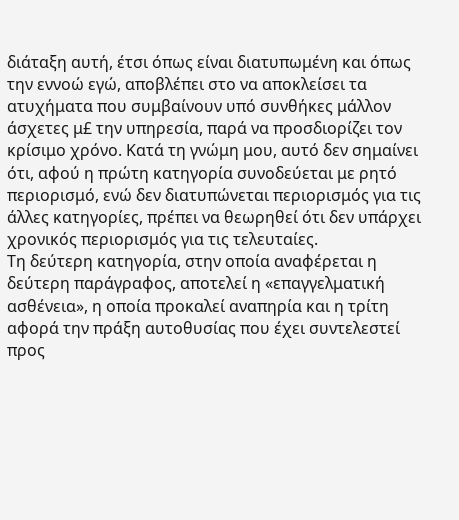διάταξη αυτή, έτσι όπως είναι διατυπωμένη και όπως την εννοώ εγώ, αποβλέπει στο να αποκλείσει τα ατυχήματα που συμβαίνουν υπό συνθήκες μάλλον άσχετες μ£ την υπηρεσία, παρά να προσδιορίζει τον κρίσιμο χρόνο. Κατά τη γνώμη μου, αυτό δεν σημαίνει ότι, αφού η πρώτη κατηγορία συνοδεύεται με ρητό περιορισμό, ενώ δεν διατυπώνεται περιορισμός για τις άλλες κατηγορίες, πρέπει να θεωρηθεί ότι δεν υπάρχει χρονικός περιορισμός για τις τελευταίες.
Τη δεύτερη κατηγορία, στην οποία αναφέρεται η δεύτερη παράγραφος, αποτελεί η «επαγγελματική ασθένεια», η οποία προκαλεί αναπηρία και η τρίτη αφορά την πράξη αυτοθυσίας που έχει συντελεστεί προς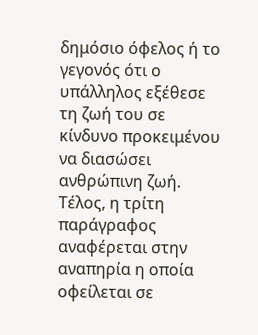δημόσιο όφελος ή το γεγονός ότι ο υπάλληλος εξέθεσε τη ζωή του σε κίνδυνο προκειμένου να διασώσει ανθρώπινη ζωή. Τέλος, η τρίτη παράγραφος αναφέρεται στην αναπηρία η οποία οφείλεται σε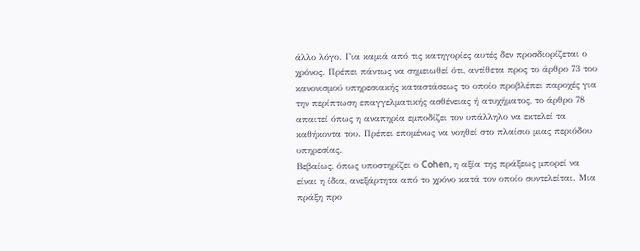άλλο λόγο. Για καμιά από τις κατηγορίες αυτές δεν προσδιορίζεται ο χρόνος. Πρέπει πάντως να σημειωθεί ότι, αντίθετα προς το άρθρο 73 του κανονισμού υπηρεσιακής καταστάσεως το οποίο προβλέπει παροχές για την περίπτωση επαγγελματικής ασθένειας ή ατυχήματος, το άρθρο 78 απαιτεί όπως η αναπηρία εμποδίζει τον υπάλληλο να εκτελεί τα καθήκοντα του. Πρέπει επομένως να νοηθεί στο πλαίσιο μιας περιόδου υπηρεσίας.
Βεβαίως, όπως υποστηρίζει ο Cohen, η αξία της πράξεως μπορεί να είναι η ίδια, ανεξάρτητα από το χρόνο κατά τον οποίο συντελείται. Μια πράξη προ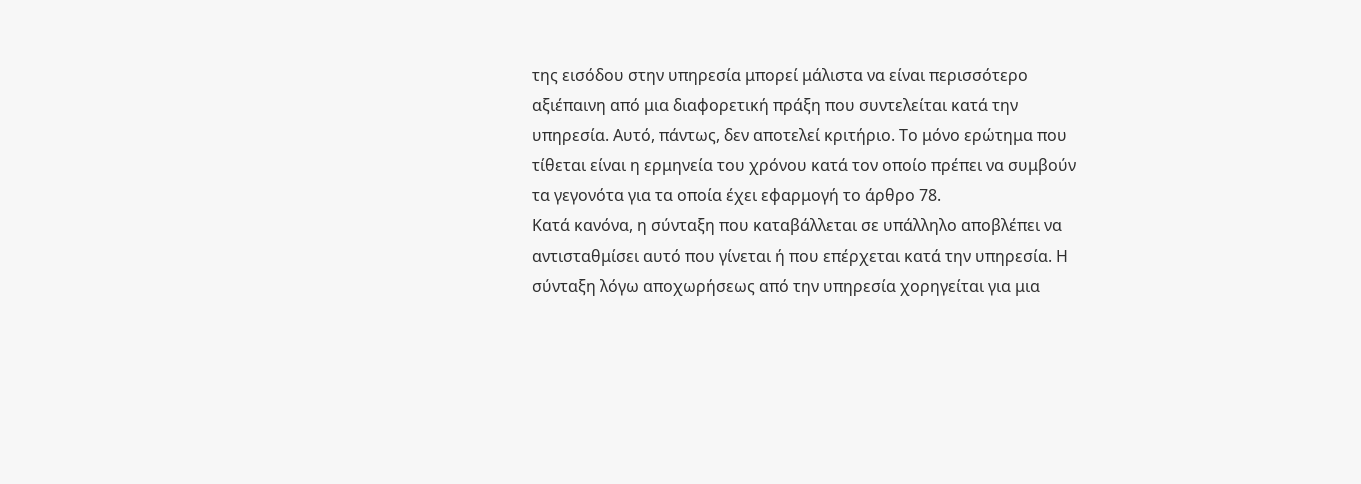της εισόδου στην υπηρεσία μπορεί μάλιστα να είναι περισσότερο αξιέπαινη από μια διαφορετική πράξη που συντελείται κατά την υπηρεσία. Αυτό, πάντως, δεν αποτελεί κριτήριο. Το μόνο ερώτημα που τίθεται είναι η ερμηνεία του χρόνου κατά τον οποίο πρέπει να συμβούν τα γεγονότα για τα οποία έχει εφαρμογή το άρθρο 78.
Κατά κανόνα, η σύνταξη που καταβάλλεται σε υπάλληλο αποβλέπει να αντισταθμίσει αυτό που γίνεται ή που επέρχεται κατά την υπηρεσία. Η σύνταξη λόγω αποχωρήσεως από την υπηρεσία χορηγείται για μια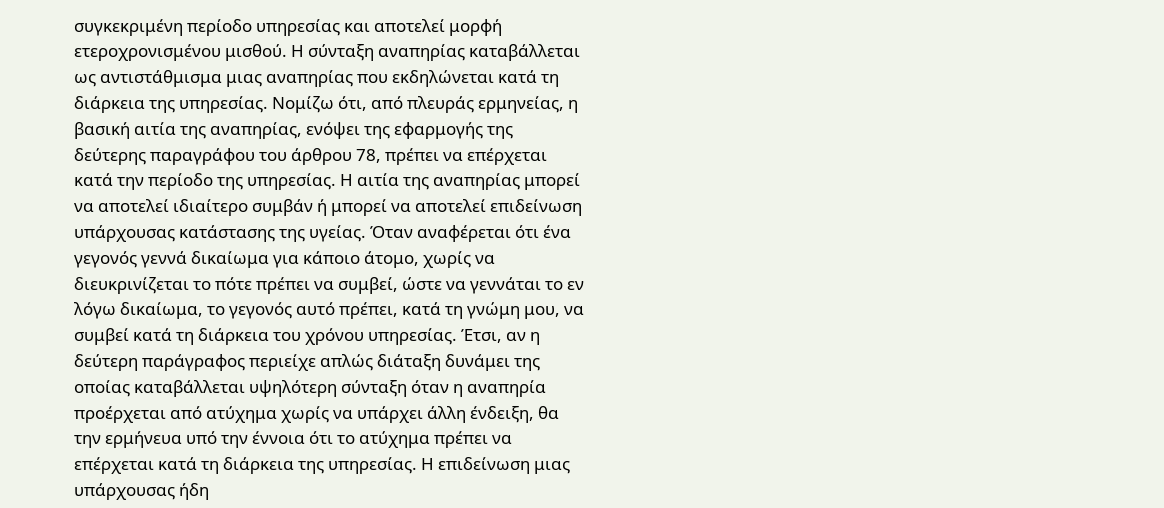συγκεκριμένη περίοδο υπηρεσίας και αποτελεί μορφή ετεροχρονισμένου μισθού. Η σύνταξη αναπηρίας καταβάλλεται ως αντιστάθμισμα μιας αναπηρίας που εκδηλώνεται κατά τη διάρκεια της υπηρεσίας. Νομίζω ότι, από πλευράς ερμηνείας, η βασική αιτία της αναπηρίας, ενόψει της εφαρμογής της δεύτερης παραγράφου του άρθρου 78, πρέπει να επέρχεται κατά την περίοδο της υπηρεσίας. Η αιτία της αναπηρίας μπορεί να αποτελεί ιδιαίτερο συμβάν ή μπορεί να αποτελεί επιδείνωση υπάρχουσας κατάστασης της υγείας. Όταν αναφέρεται ότι ένα γεγονός γεννά δικαίωμα για κάποιο άτομο, χωρίς να διευκρινίζεται το πότε πρέπει να συμβεί, ώστε να γεννάται το εν λόγω δικαίωμα, το γεγονός αυτό πρέπει, κατά τη γνώμη μου, να συμβεί κατά τη διάρκεια του χρόνου υπηρεσίας. Έτσι, αν η δεύτερη παράγραφος περιείχε απλώς διάταξη δυνάμει της οποίας καταβάλλεται υψηλότερη σύνταξη όταν η αναπηρία προέρχεται από ατύχημα χωρίς να υπάρχει άλλη ένδειξη, θα την ερμήνευα υπό την έννοια ότι το ατύχημα πρέπει να επέρχεται κατά τη διάρκεια της υπηρεσίας. Η επιδείνωση μιας υπάρχουσας ήδη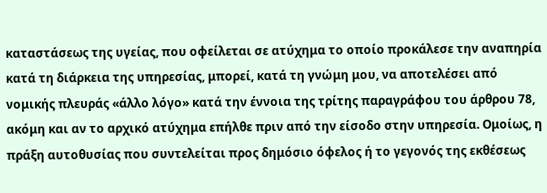καταστάσεως της υγείας, που οφείλεται σε ατύχημα το οποίο προκάλεσε την αναπηρία κατά τη διάρκεια της υπηρεσίας, μπορεί, κατά τη γνώμη μου, να αποτελέσει από νομικής πλευράς «άλλο λόγο» κατά την έννοια της τρίτης παραγράφου του άρθρου 78, ακόμη και αν το αρχικό ατύχημα επήλθε πριν από την είσοδο στην υπηρεσία. Ομοίως, η πράξη αυτοθυσίας που συντελείται προς δημόσιο όφελος ή το γεγονός της εκθέσεως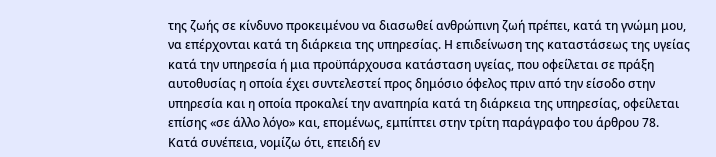της ζωής σε κίνδυνο προκειμένου να διασωθεί ανθρώπινη ζωή πρέπει, κατά τη γνώμη μου, να επέρχονται κατά τη διάρκεια της υπηρεσίας. Η επιδείνωση της καταστάσεως της υγείας κατά την υπηρεσία ή μια προϋπάρχουσα κατάσταση υγείας, που οφείλεται σε πράξη αυτοθυσίας η οποία έχει συντελεστεί προς δημόσιο όφελος πριν από την είσοδο στην υπηρεσία και η οποία προκαλεί την αναπηρία κατά τη διάρκεια της υπηρεσίας, οφείλεται επίσης «σε άλλο λόγο» και, επομένως, εμπίπτει στην τρίτη παράγραφο του άρθρου 78.
Κατά συνέπεια, νομίζω ότι, επειδή εν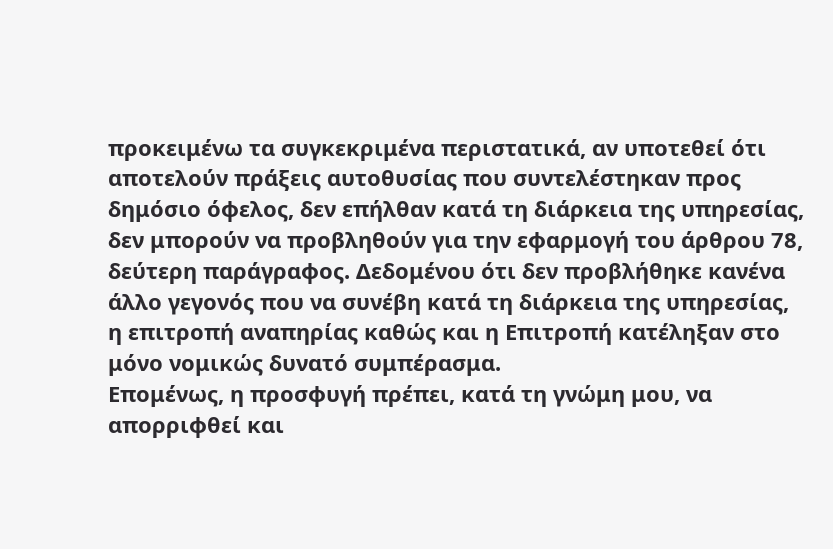προκειμένω τα συγκεκριμένα περιστατικά, αν υποτεθεί ότι αποτελούν πράξεις αυτοθυσίας που συντελέστηκαν προς δημόσιο όφελος, δεν επήλθαν κατά τη διάρκεια της υπηρεσίας, δεν μπορούν να προβληθούν για την εφαρμογή του άρθρου 78, δεύτερη παράγραφος. Δεδομένου ότι δεν προβλήθηκε κανένα άλλο γεγονός που να συνέβη κατά τη διάρκεια της υπηρεσίας, η επιτροπή αναπηρίας καθώς και η Επιτροπή κατέληξαν στο μόνο νομικώς δυνατό συμπέρασμα.
Επομένως, η προσφυγή πρέπει, κατά τη γνώμη μου, να απορριφθεί και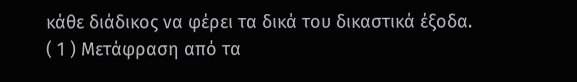κάθε διάδικος να φέρει τα δικά του δικαστικά έξοδα.
( 1 ) Μετάφραση από τα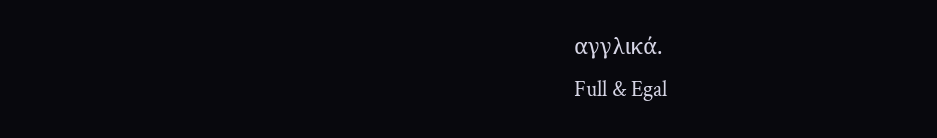αγγλικά.
Full & Egal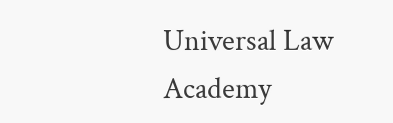Universal Law Academy